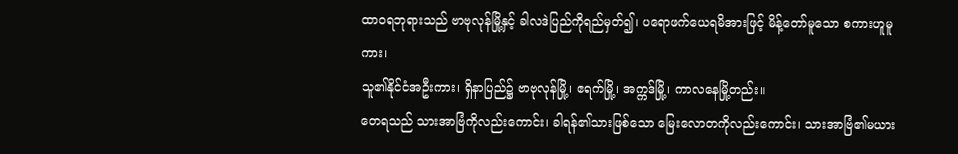ထာဝရဘုရားသည် ဗာဗုလုန်မြို့နှင့် ခါလဒဲပြည်ကိုရည်မှတ်၍၊ ပရောဖက်ယေရမိအားဖြင့် မိန့်တော်မူသော စကားဟူမူကား၊
သူ၏နိုင်ငံအဦးကား၊ ရှိနာပြည်၌ ဗာဗုလုန်မြို့၊ ဧရက်မြို့၊ အက္ကဒ်မြို့၊ ကာလနေမြို့တည်း။
တေရသည် သားအာဗြံကိုလည်းကောင်း၊ ခါရန်၏သားဖြစ်သော မြေးလောတကိုလည်းကောင်း၊ သားအာဗြံ၏မယား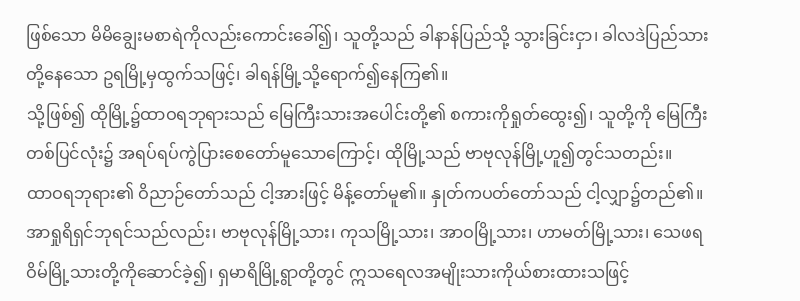ဖြစ်သော မိမိချွေးမစာရဲကိုလည်းကောင်းခေါ်၍၊ သူတို့သည် ခါနာန်ပြည်သို့ သွားခြင်းငှာ၊ ခါလဒဲပြည်သားတို့နေသော ဥရမြို့မှထွက်သဖြင့်၊ ခါရန်မြို့သို့ရောက်၍နေကြ၏။
သို့ဖြစ်၍ ထိုမြို့၌ထာဝရဘုရားသည် မြေကြီးသားအပေါင်းတို့၏ စကားကိုရှုတ်ထွေး၍၊ သူတို့ကို မြေကြီးတစ်ပြင်လုံး၌ အရပ်ရပ်ကွဲပြားစေတော်မူသောကြောင့်၊ ထိုမြို့သည် ဗာဗုလုန်မြို့ဟူ၍တွင်သတည်း။
ထာဝရဘုရား၏ ဝိညာဉ်တော်သည် ငါ့အားဖြင့် မိန့်တော်မူ၏။ နှုတ်ကပတ်တော်သည် ငါ့လျှာ၌တည်၏။
အာရှုရိရှင်ဘုရင်သည်လည်း၊ ဗာဗုလုန်မြို့သား၊ ကုသမြို့သား၊ အာဝမြို့သား၊ ဟာမတ်မြို့သား၊ သေဖရဝိမ်မြို့သားတို့ကိုဆောင်ခဲ့၍၊ ရှမာရိမြို့ရွာတို့တွင် ဣသရေလအမျိုးသားကိုယ်စားထားသဖြင့်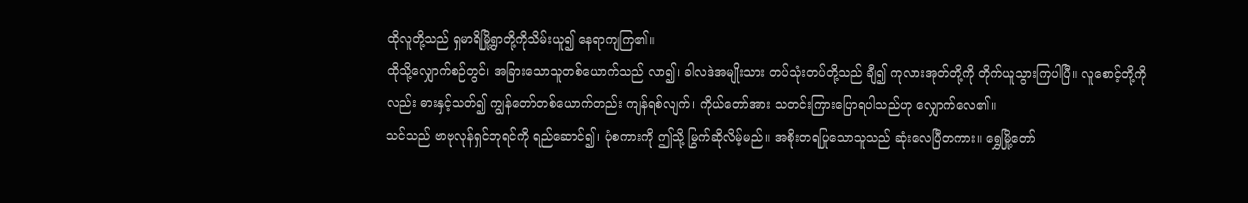ထိုလူတို့သည် ရှမာရိမြို့ရွာတို့ကိုသိမ်းယူ၍ နေရာကျကြ၏။
ထိုသို့လျှောက်စဉ်တွင်၊ အခြားသောသူတစ်ယောက်သည် လာ၍၊ ခါလဒဲအမျိုးသား တပ်သုံးတပ်တို့သည် ချီ၍ ကုလားအုတ်တို့ကို တိုက်ယူသွားကြပါပြီ။ လူစောင့်တို့ကိုလည်း ဓားနှင့်သတ်၍ ကျွန်တော်တစ်ယောက်တည်း ကျန်ရစ်လျက်၊ ကိုယ်တော်အား သတင်းကြားပြောရပါသည်ဟု လျှောက်လေ၏။
သင်သည် ဗာဗုလုန်ရှင်ဘုရင်ကို ရည်ဆောင်၍၊ ပုံစကားကို ဤသို့ မြွက်ဆိုလိမ့်မည်။ အစိုးတရပြုသောသူသည် ဆုံးလေပြီတကား။ ရွှေမြို့တော်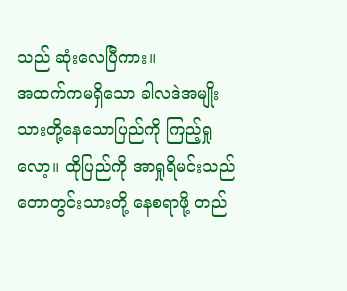သည် ဆုံးလေပြီကား။
အထက်ကမရှိသော ခါလဒဲအမျိုးသားတို့နေသောပြည်ကို ကြည့်ရှုလော့။ ထိုပြည်ကို အာရှုရိမင်းသည် တောတွင်းသားတို့ နေစရာဖို့ တည်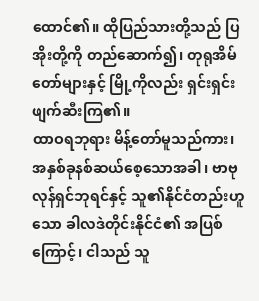ထောင်၏။ ထိုပြည်သားတို့သည် ပြအိုးတို့ကို တည်ဆောက်၍၊ တုရုအိမ်တော်များနှင့် မြို့ကိုလည်း ရှင်းရှင်းဖျက်ဆီးကြ၏။
ထာဝရဘုရား မိန့်တော်မူသည်ကား၊ အနှစ်ခုနစ်ဆယ်စေ့သောအခါ၊ ဗာဗုလုန်ရှင်ဘုရင်နှင့် သူ၏နိုင်ငံတည်းဟူသော ခါလဒဲတိုင်းနိုင်ငံ၏ အပြစ်ကြောင့်၊ ငါသည် သူ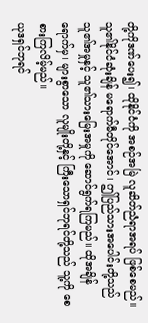တို့ကိုဒဏ်ပေး၍၊ ထိုနိုင်ငံကို အစဉ်အမြဲ လူဆိတ်ညံရာအရပ် ဖြစ်စေမည်။
သူ၏နိုင်ငံဆုံးချိန် မရောက်မီတိုင်အောင်၊ ဤပြည်သားအပေါင်းတို့သည် သူ၏အမှုနှင့် သူ၏သားမြေးအမှုကို ဆောင်ရွက်ရကြမည်။ ထိုအချိန်ရောက်မှ၊ များစွာသော လူမျိုးတို့နှင့် ကြီးသောရှင်ဘုရင်တို့သည် သူ့ကို စေစားကြလိမ့်မည်။
ယုဒရှင်ဘုရင်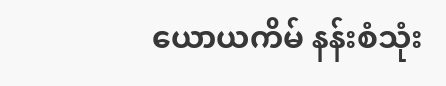ယောယကိမ် နန်းစံသုံး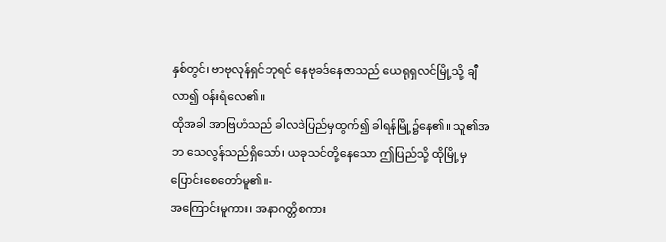နှစ်တွင်၊ ဗာဗုလုန်ရှင်ဘုရင် နေဗုခဒ်နေဇာသည် ယေရုရှလင်မြို့သို့ ချီလာ၍ ဝန်းရံလေ၏။
ထိုအခါ အာဗြဟံသည် ခါလဒဲပြည်မှထွက်၍ ခါရန်မြို့၌နေ၏။ သူ၏အဘ သေလွန်သည်ရှိသော်၊ ယခုသင်တို့နေသော ဤပြည်သို့ ထိုမြို့မှ ပြောင်းစေတော်မူ၏။-
အကြောင်းမူကား၊ အနာဂတ္တိစကား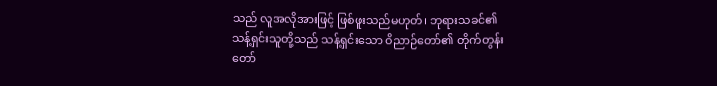သည် လူအလိုအားဖြင့် ဖြစ်ဖူးသည်မဟုတ်၊ ဘုရားသခင်၏ သန့်ရှင်းသူတို့သည် သန့်ရှင်းသော ဝိညာဉ်တော်၏ တိုက်တွန်းတော်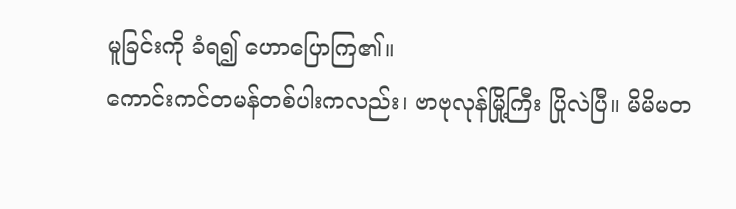မူခြင်းကို ခံရ၍ ဟောပြောကြ၏။
ကောင်းကင်တမန်တစ်ပါးကလည်း၊ ဗာဗုလုန်မြို့ကြီး ပြိုလဲပြီ။ မိမိမတ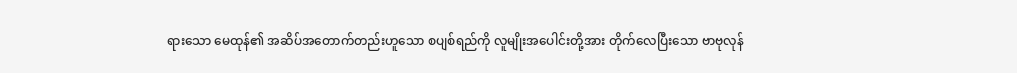ရားသော မေထုန်၏ အဆိပ်အတောက်တည်းဟူသော စပျစ်ရည်ကို လူမျိုးအပေါင်းတို့အား တိုက်လေပြီးသော ဗာဗုလုန်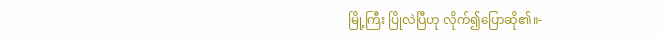မြို့ကြီး ပြိုလဲပြီဟု လိုက်၍ပြောဆို၏။-